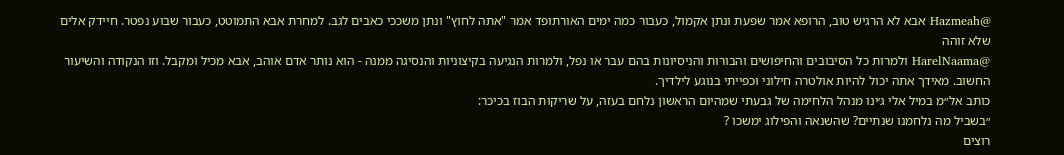@Hazmeah אבא לא הרגיש טוב, הרופא אמר שפעת ונתן אקמול, כעבור כמה ימים האורתופד אמר "אתה לחוץ" ונתן משככי כאבים לגב. למחרת אבא התמוטט, כעבור שבוע נפטר. חיידק אלים שלא זוהה
@HarelNaama ולמרות כל הסיבובים והחיפושים והבורות והניסיונות בהם עבר או נפל, ולמרות הנגיעה בקיצוניות והנסיגה ממנה - הוא נותר אדם אוהב, אבא מכיל ומקבל. וזו הנקודה והשיעור החשוב. מאידך אתה יכול להיות אולטרה חילוני וכפייתי בנוגע לילדיך.
כותב אל״מ במיל אלי ג׳ינו מנהל הלחימה של גבעתי שמהיום הראשון נלחם בעזה, על שריקות הבוז בכיכר:
״בשביל מה נלחמנו שנתיים? שהשנאה והפילוג ימשכו ?
רוצים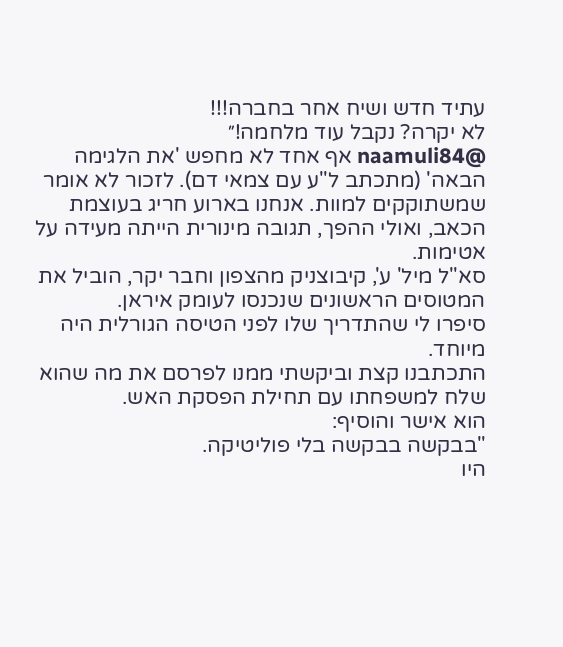עתיד חדש ושיח אחר בחברה!!!
לא יקרה? נקבל עוד מלחמה!״
@naamuli84 אף אחד לא מחפש 'את הלגימה הבאה' (מתכתב ל"ע עם צמאי דם). לזכור לא אומר שמשתוקקים למוות. אנחנו בארוע חריג בעוצמת הכאב, ואולי ההפך, תגובה מינורית הייתה מעידה על אטימות.
סא"ל מיל' ע', קיבוצניק מהצפון וחבר יקר, הוביל את המטוסים הראשונים שנכנסו לעומק איראן.
סיפרו לי שהתדריך שלו לפני הטיסה הגורלית היה מיוחד.
התכתבנו קצת וביקשתי ממנו לפרסם את מה שהוא שלח למשפחתו עם תחילת הפסקת האש.
הוא אישר והוסיף:
"בבקשה בבקשה בלי פוליטיקה.
היו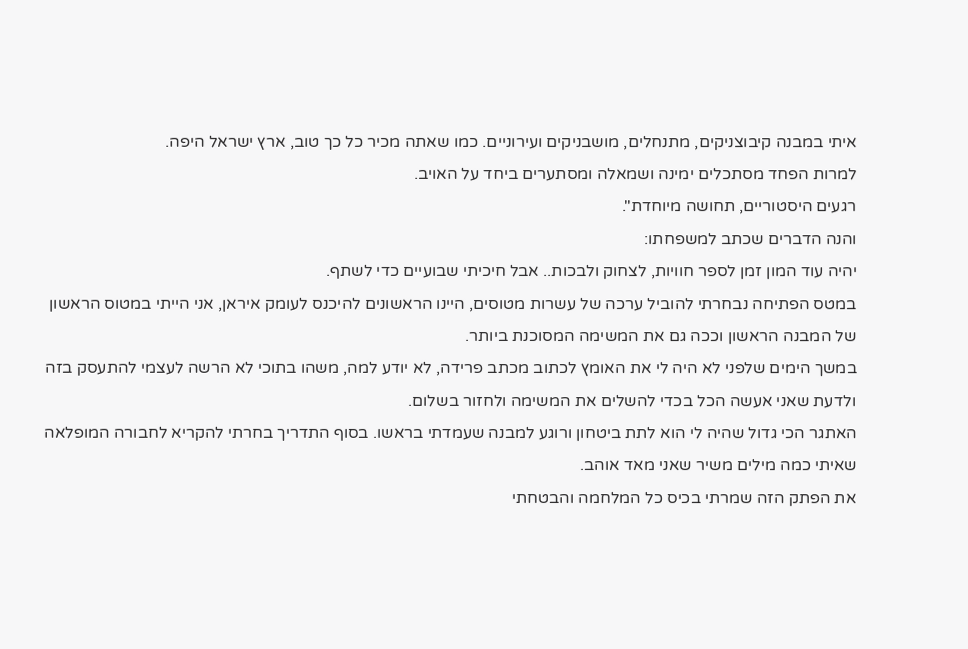איתי במבנה קיבוצניקים, מתנחלים, מושבניקים ועירוניים. כמו שאתה מכיר כל כך טוב, ארץ ישראל היפה.
למרות הפחד מסתכלים ימינה ושמאלה ומסתערים ביחד על האויב.
רגעים היסטוריים, תחושה מיוחדת".
והנה הדברים שכתב למשפחתו:
יהיה עוד המון זמן לספר חוויות, לצחוק ולבכות.. אבל חיכיתי שבועיים כדי לשתף.
במטס הפתיחה נבחרתי להוביל ערכה של עשרות מטוסים, היינו הראשונים להיכנס לעומק איראן, אני הייתי במטוס הראשון של המבנה הראשון וככה גם את המשימה המסוכנת ביותר.
במשך הימים שלפני לא היה לי את האומץ לכתוב מכתב פרידה, לא יודע למה, משהו בתוכי לא הרשה לעצמי להתעסק בזה ולדעת שאני אעשה הכל בכדי להשלים את המשימה ולחזור בשלום.
האתגר הכי גדול שהיה לי הוא לתת ביטחון ורוגע למבנה שעמדתי בראשו. בסוף התדריך בחרתי להקריא לחבורה המופלאה שאיתי כמה מילים משיר שאני מאד אוהב.
את הפתק הזה שמרתי בכיס כל המלחמה והבטחתי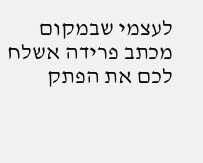לעצמי שבמקום מכתב פרידה אשלח לכם את הפתק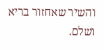והשיר שאחזור בריא ושלם.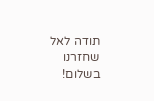תודה לאל שחזרנו בשלום!